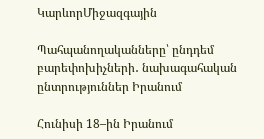ԿարևորՄիջազգային

Պահպանողականները՝ ընդդեմ բարեփոխիչների․ նախագահական ընտրություններ Իրանում

Հունիսի 18–ին Իրանում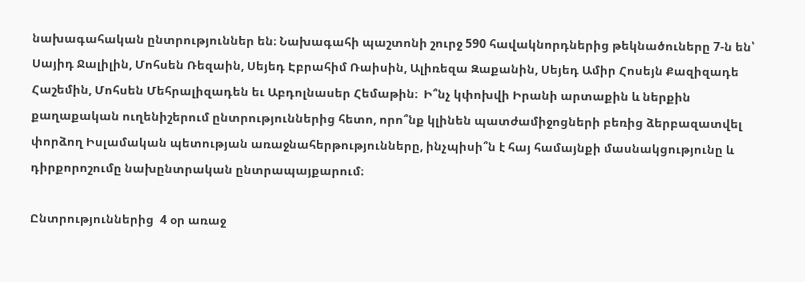նախագահական ընտրություններ են։ Նախագահի պաշտոնի շուրջ 590 հավակնորդներից թեկնածուները 7-ն են՝ Սայիդ Ջալիլին, Մոհսեն Ռեզաին, Սեյեդ Էբրահիմ Ռաիսին, Ալիռեզա Զաքանին, Սեյեդ Ամիր Հոսեյն Քազիզադե Հաշեմին, Մոհսեն Մեհրալիզադեն եւ Աբդոլնասեր Հեմաթին։  Ի՞նչ կփոխվի Իրանի արտաքին և ներքին քաղաքական ուղենիշերում ընտրություններից հետո, որո՞նք կլինեն պատժամիջոցների բեռից ձերբազատվել փորձող Իսլամական պետության առաջնահերթությունները, ինչպիսի՞ն է հայ համայնքի մասնակցությունը և դիրքորոշումը նախընտրական ընտրապայքարում։

Ընտրություններից  4 օր առաջ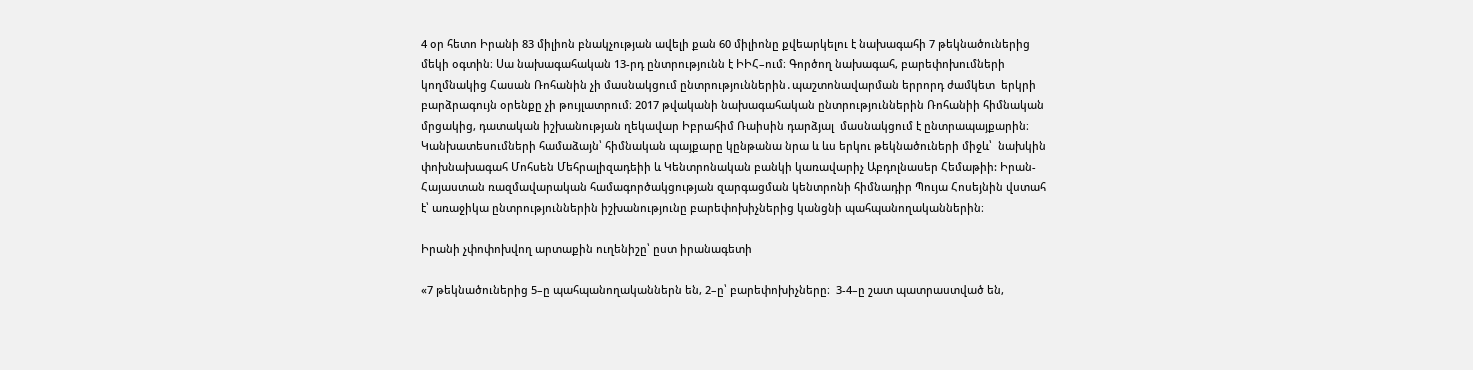4 օր հետո Իրանի 83 միլիոն բնակչության ավելի քան 60 միլիոնը քվեարկելու է նախագահի 7 թեկնածուներից մեկի օգտին։ Սա նախագահական 13-րդ ընտրությունն է ԻԻՀ–ում։ Գործող նախագահ, բարեփոխումների կողմնակից Հասան Ռոհանին չի մասնակցում ընտրություններին․պաշտոնավարման երրորդ ժամկետ  երկրի բարձրագույն օրենքը չի թույլատրում։ 2017 թվականի նախագահական ընտրություններին Ռոհանիի հիմնական մրցակից, դատական իշխանության ղեկավար Իբրահիմ Ռաիսին դարձյալ  մասնակցում է ընտրապայքարին։ Կանխատեսումների համաձայն՝ հիմնական պայքարը կընթանա նրա և ևս երկու թեկնածուների միջև՝  նախկին փոխնախագահ Մոհսեն Մեհրալիզադեիի և Կենտրոնական բանկի կառավարիչ Աբդոլնասեր Հեմաթիի: Իրան-Հայաստան ռազմավարական համագործակցության զարգացման կենտրոնի հիմնադիր Պույա Հոսեյնին վստահ է՝ առաջիկա ընտրություններին իշխանությունը բարեփոխիչներից կանցնի պահպանողականներին։

Իրանի չփոփոխվող արտաքին ուղենիշը՝ ըստ իրանագետի

«7 թեկնածուներից 5–ը պահպանողականներն են, 2–ը՝ բարեփոխիչները։  3-4–ը շատ պատրաստված են,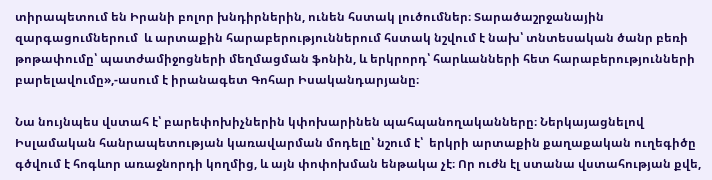տիրապետում են Իրանի բոլոր խնդիրներին, ունեն հստակ լուծումներ։ Տարածաշրջանային զարգացումներում  և արտաքին հարաբերություններում հստակ նշվում է նախ՝ տնտեսական ծանր բեռի թոթափումը՝ պատժամիջոցների մեղմացման ֆոնին, և երկրորդ՝ հարևանների հետ հարաբերությունների բարելավումը»,-ասում է իրանագետ Գոհար Իսականդարյանը։

Նա նույնպես վստահ է՝ բարեփոխիչներին կփոխարինեն պահպանողականները։ Ներկայացնելով Իսլամական հանրապետության կառավարման մոդելը՝ նշում է՝  երկրի արտաքին քաղաքական ուղեգիծը գծվում է հոգևոր առաջնորդի կողմից, և այն փոփոխման ենթակա չէ։ Որ ուժն էլ ստանա վստահության քվե,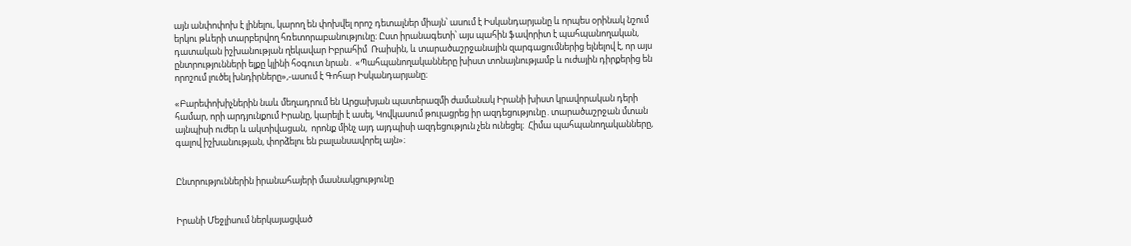այն անփոփոխ է լինելու, կարող են փոխվել որոշ դետալներ միայն՝ ասում է Իսկանդարյանը և որպես օրինակ նշում երկու թևերի տարբերվող հռետորաբանությունը։ Ըստ իրանագետի՝ այս պահին ֆավորիտ է պահպանողական, դատական իշխանության ղեկավար Իբրահիմ  Ռաիսին, և տարածաշրջանային զարգացումներից ելնելով է, որ այս ընտրությունների ելքը կլինի հօգուտ նրան․ «Պահպանողականները խիստ տոնայնությամբ և ուժային դիրքերից են որոշում լուծել խնդիրները»,-ասում է Գոհար Իսկանդարյանը։

«Բարեփոխիչներին նաև մեղադրում են Արցախյան պատերազմի ժամանակ Իրանի խիստ կրավորական դերի համար, որի արդյունքում Իրանը, կարելի է ասել, Կովկասում թուլացրեց իր ազդեցությունը․տարածաշրջան մտան այնպիսի ուժեր և ակտիվացան,  որոնք մինչ այդ այդպիսի ազդեցություն չեն ունեցել։  Հիմա պահպանողականները, գալով իշխանության, փորձելու են բալանսավորել այն»։


Ընտրություններին իրանահայերի մասնակցությունը


Իրանի Մեջլիսում ներկայացված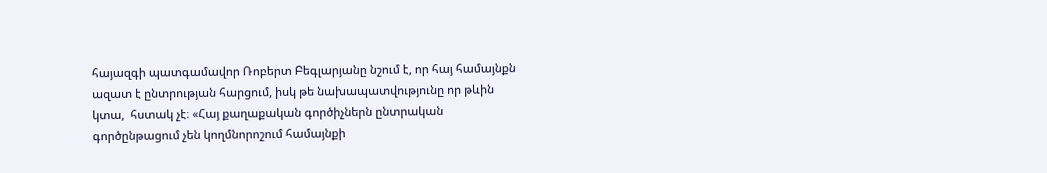հայազգի պատգամավոր Ռոբերտ Բեգլարյանը նշում է, որ հայ համայնքն ազատ է ընտրության հարցում, իսկ թե նախապատվությունը որ թևին կտա,  հստակ չէ։ «Հայ քաղաքական գործիչներն ընտրական գործընթացում չեն կողմնորոշում համայնքի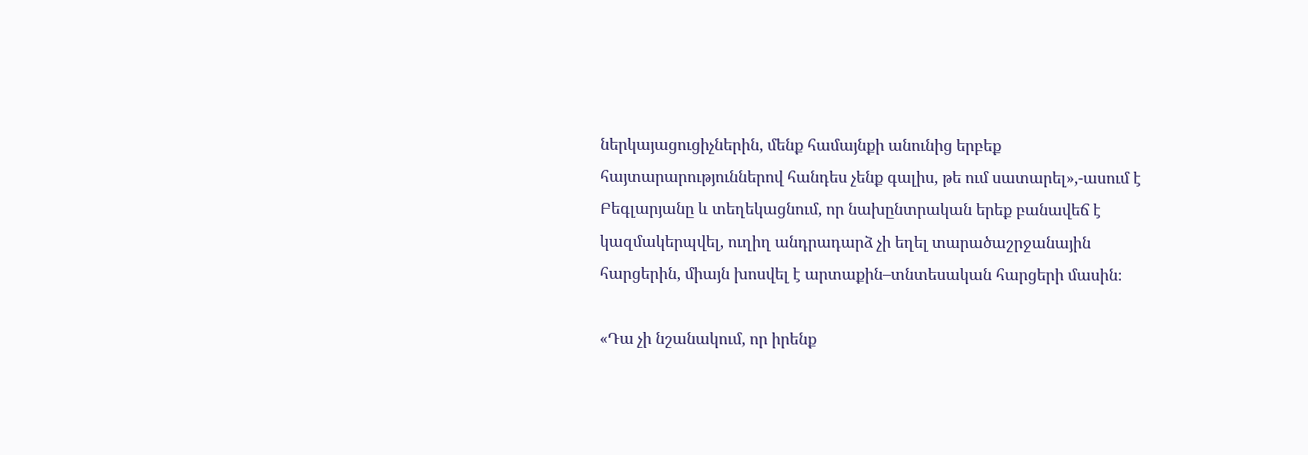ներկայացուցիչներին, մենք համայնքի անունից երբեք հայտարարություններով հանդես չենք գալիս, թե ում սատարել»,-ասում է Բեգլարյանը և տեղեկացնում, որ նախընտրական երեք բանավեճ է կազմակերպվել, ուղիղ անդրադարձ չի եղել տարածաշրջանային հարցերին, միայն խոսվել է արտաքին–տնտեսական հարցերի մասին։

«Դա չի նշանակում, որ իրենք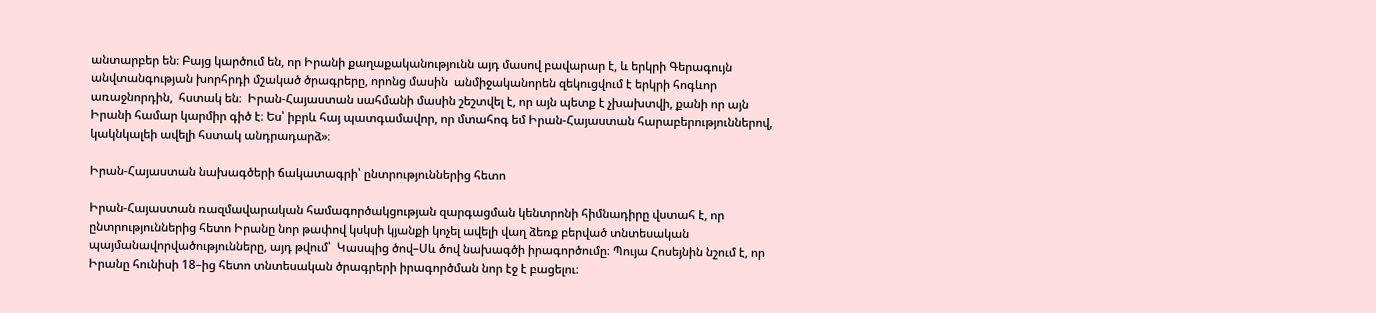անտարբեր են։ Բայց կարծում են, որ Իրանի քաղաքականությունն այդ մասով բավարար է, և երկրի Գերագույն անվտանգության խորհրդի մշակած ծրագրերը, որոնց մասին  անմիջականորեն զեկուցվում է երկրի հոգևոր առաջնորդին,  հստակ են։  Իրան-Հայաստան սահմանի մասին շեշտվել է, որ այն պետք է չխախտվի, քանի որ այն Իրանի համար կարմիր գիծ է։ Ես՝ իբրև հայ պատգամավոր, որ մտահոգ եմ Իրան-Հայաստան հարաբերություններով, կակնկալեի ավելի հստակ անդրադարձ»։

Իրան-Հայաստան նախագծերի ճակատագրի՝ ընտրություններից հետո

Իրան-Հայաստան ռազմավարական համագործակցության զարգացման կենտրոնի հիմնադիրը վստահ է, որ ընտրություններից հետո Իրանը նոր թափով կսկսի կյանքի կոչել ավելի վաղ ձեռք բերված տնտեսական պայմանավորվածությունները, այդ թվում՝  Կասպից ծով–Սև ծով նախագծի իրագործումը։ Պույա Հոսեյնին նշում է, որ Իրանը հունիսի 18–ից հետո տնտեսական ծրագրերի իրագործման նոր էջ է բացելու։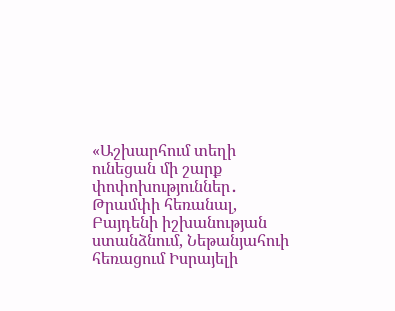«Աշխարհում տեղի ունեցան մի շարք փոփոխություններ․ Թրամփի հեռանալ, Բայդենի իշխանության ստանձնում, Նեթանյահուի հեռացում Իսրայելի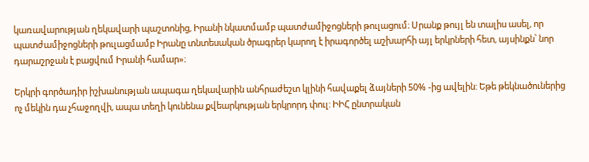կառավարության ղեկավարի պաշտոնից, Իրանի նկատմամբ պատժամիջոցների թուլացում։ Սրանք թույլ են տալիս ասել, որ պատժամիջոցների թուլացմամբ Իրանը տնտեսական ծրագրեր կարող է իրագործել աշխարհի այլ երկրների հետ, այսինքն՝ նոր դարաշրջան է բացվում Իրանի համար»։

Երկրի գործադիր իշխանության ապագա ղեկավարին անհրաժեշտ կլինի հավաքել ձայների 50% -ից ավելին: Եթե թեկնածուներից ոչ մեկին դա չհաջողվի, ապա տեղի կունենա քվեարկության երկրորդ փուլ: ԻԻՀ ընտրական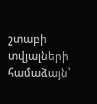շտաբի տվյալների համաձայն՝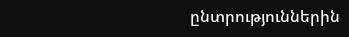ընտրություններին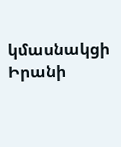կմասնակցի Իրանի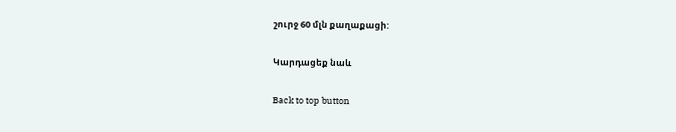շուրջ 60 մլն քաղաքացի:

Կարդացեք նաև

Back to top button